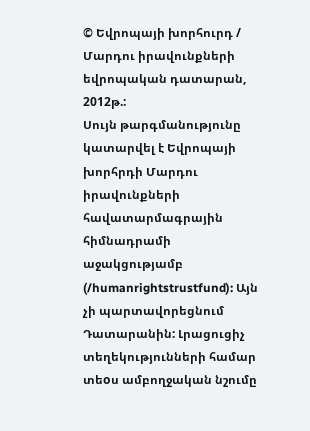© Եվրոպայի խորհուրդ / Մարդու իրավունքների եվրոպական դատարան, 2012թ.:
Սույն թարգմանությունը կատարվել է Եվրոպայի խորհրդի Մարդու իրավունքների հավատարմագրային հիմնադրամի աջակցությամբ (/humanrightstrustfund): Այն չի պարտավորեցնում Դատարանին: Լրացուցիչ տեղեկությունների համար տեoս ամբողջական նշումը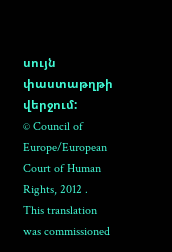սույն փաստաթղթի վերջում:
© Council of Europe/European Court of Human Rights, 2012 .
This translation was commissioned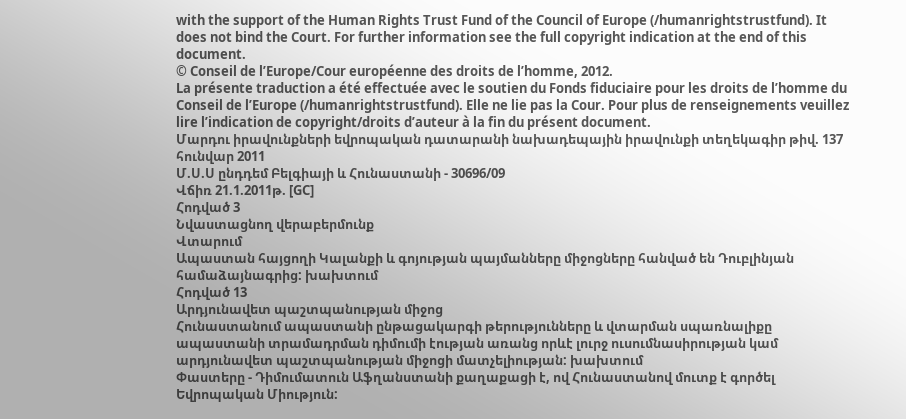with the support of the Human Rights Trust Fund of the Council of Europe (/humanrightstrustfund). It does not bind the Court. For further information see the full copyright indication at the end of this document.
© Conseil de l’Europe/Cour européenne des droits de l’homme, 2012.
La présente traduction a été effectuée avec le soutien du Fonds fiduciaire pour les droits de l’homme du Conseil de l’Europe (/humanrightstrustfund). Elle ne lie pas la Cour. Pour plus de renseignements veuillez lire l’indication de copyright/droits d’auteur à la fin du présent document.
Մարդու իրավունքների եվրոպական դատարանի նախադեպային իրավունքի տեղեկագիր թիվ. 137
հունվար 2011
Մ.Ս.Ս ընդդեմ Բելգիայի և Հունաստանի - 30696/09
Վճիռ 21.1.2011թ. [GC]
Հոդված 3
Նվաստացնող վերաբերմունք
Վտարում
Ապաստան հայցողի Կալանքի և գոյության պայմանները միջոցները հանված են Դուբլինյան համաձայնագրից: խախտում
Հոդված 13
Արդյունավետ պաշտպանության միջոց
Հունաստանում ապաստանի ընթացակարգի թերությունները և վտարման սպառնալիքը ապաստանի տրամադրման դիմումի էության առանց որևէ լուրջ ուսումնասիրության կամ արդյունավետ պաշտպանության միջոցի մատչելիության: խախտում
Փաստերը - Դիմումատուն Աֆղանստանի քաղաքացի է, ով Հունաստանով մուտք է գործել Եվրոպական Միություն: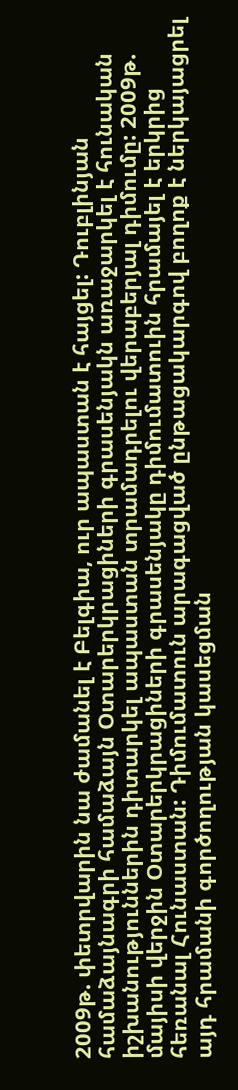2009թ. փետրվարին նա ժամանել է Բելգիա, ուր ապաստան է հայցել: Դուբլինյան համաձայնագրի համաձայն Օտարերկրացիների գրասենյակն առաջարկել է հունական իշխանություններին դիտարկել ապաստան տրամադրելու վերաբերյալ դիմումը: 2009թ. մայիսի վերջին Օտարերկրացիների գրասենյակը դիմումատուին հրամայել է երկրից հեռանալ Հունաստան: Դիմումատուն արագացված ընթացակարգով բողոք է ներկայացրել այդ հրամանի գործողության կասեցման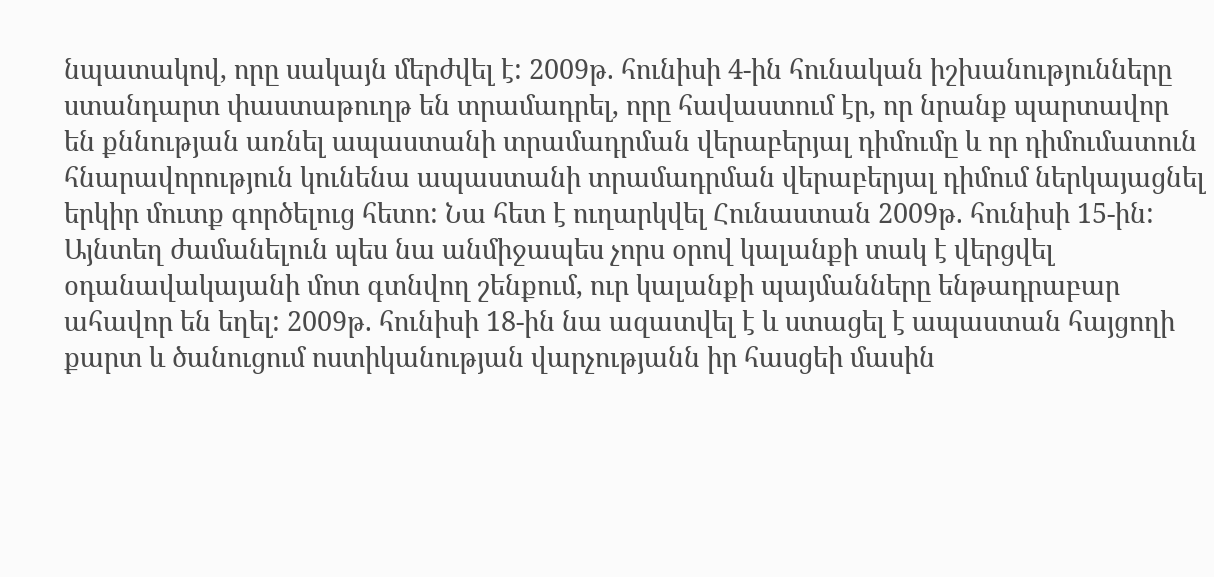նպատակով, որը սակայն մերժվել է: 2009թ. հունիսի 4-ին հունական իշխանությունները ստանդարտ փաստաթուղթ են տրամադրել, որը հավաստում էր, որ նրանք պարտավոր են քննության առնել ապաստանի տրամադրման վերաբերյալ դիմումը և որ դիմումատուն հնարավորություն կունենա ապաստանի տրամադրման վերաբերյալ դիմում ներկայացնել երկիր մուտք գործելուց հետո: Նա հետ է ուղարկվել Հունաստան 2009թ. հունիսի 15-ին: Այնտեղ ժամանելուն պես նա անմիջապես չորս օրով կալանքի տակ է վերցվել օդանավակայանի մոտ գտնվող շենքում, ուր կալանքի պայմանները ենթադրաբար ահավոր են եղել: 2009թ. հունիսի 18-ին նա ազատվել է և ստացել է ապաստան հայցողի քարտ և ծանուցում ոստիկանության վարչությանն իր հասցեի մասին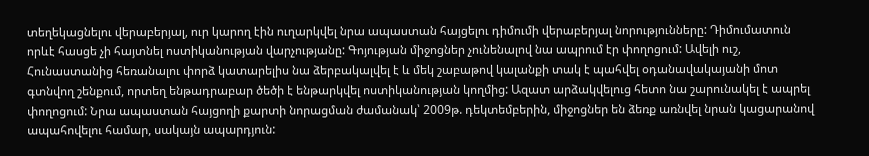տեղեկացնելու վերաբերյալ, ուր կարող էին ուղարկվել նրա ապաստան հայցելու դիմումի վերաբերյալ նորությունները: Դիմումատուն որևէ հասցե չի հայտնել ոստիկանության վարչությանը: Գոյության միջոցներ չունենալով նա ապրում էր փողոցում: Ավելի ուշ, Հունաստանից հեռանալու փորձ կատարելիս նա ձերբակալվել է և մեկ շաբաթով կալանքի տակ է պահվել օդանավակայանի մոտ գտնվող շենքում, որտեղ ենթադրաբար ծեծի է ենթարկվել ոստիկանության կողմից: Ազատ արձակվելուց հետո նա շարունակել է ապրել փողոցում: Նրա ապաստան հայցողի քարտի նորացման ժամանակ՝ 2009թ. դեկտեմբերին, միջոցներ են ձեռք առնվել նրան կացարանով ապահովելու համար, սակայն ապարդյուն: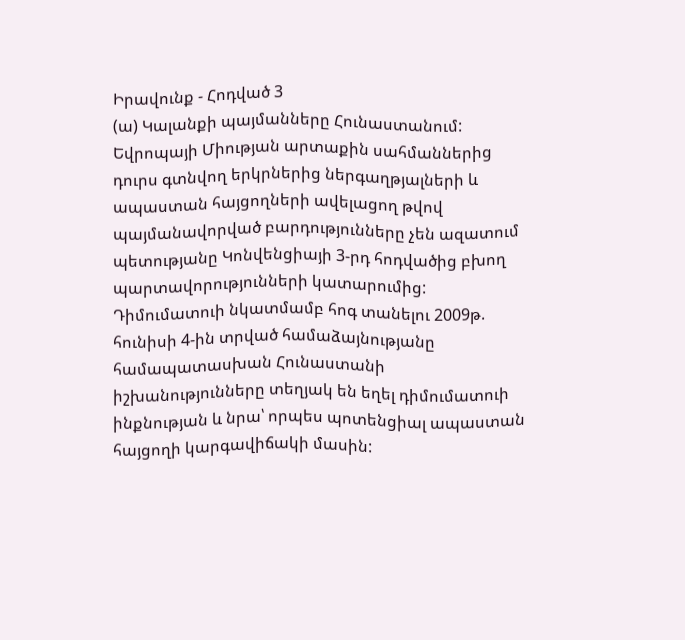Իրավունք - Հոդված 3
(ա) Կալանքի պայմանները Հունաստանում: Եվրոպայի Միության արտաքին սահմաններից դուրս գտնվող երկրներից ներգաղթյալների և ապաստան հայցողների ավելացող թվով պայմանավորված բարդությունները չեն ազատում պետությանը Կոնվենցիայի 3-րդ հոդվածից բխող պարտավորությունների կատարումից: Դիմումատուի նկատմամբ հոգ տանելու 2009թ. հունիսի 4-ին տրված համաձայնությանը համապատասխան Հունաստանի իշխանությունները տեղյակ են եղել դիմումատուի ինքնության և նրա՝ որպես պոտենցիալ ապաստան հայցողի կարգավիճակի մասին: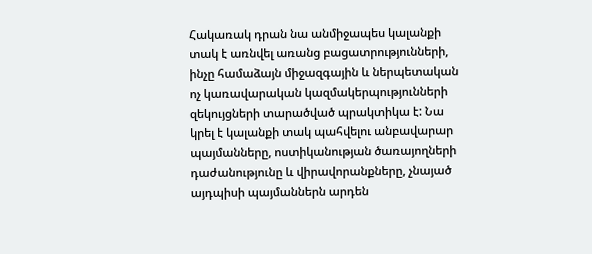Հակառակ դրան նա անմիջապես կալանքի տակ է առնվել առանց բացատրությունների, ինչը համաձայն միջազգային և ներպետական ոչ կառավարական կազմակերպությունների զեկույցների տարածված պրակտիկա է: Նա կրել է կալանքի տակ պահվելու անբավարար պայմանները, ոստիկանության ծառայողների դաժանությունը և վիրավորանքները, չնայած այդպիսի պայմաններն արդեն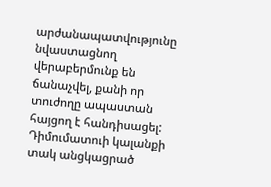արժանապատվությունը նվաստացնող վերաբերմունք են ճանաչվել, քանի որ տուժողը ապաստան հայցող է հանդիսացել: Դիմումատուի կալանքի տակ անցկացրած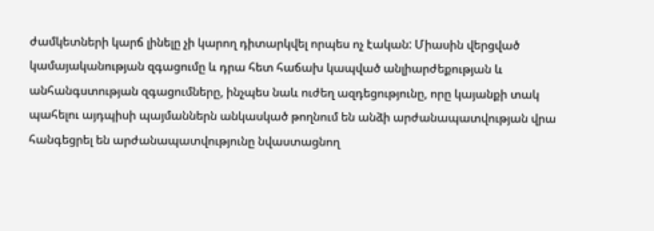ժամկետների կարճ լինելը չի կարող դիտարկվել որպես ոչ էական: Միասին վերցված կամայականության զգացումը և դրա հետ հաճախ կապված անլիարժեքության և անհանգստության զգացումները, ինչպես նաև ուժեղ ազդեցությունը, որը կայանքի տակ պահելու այդպիսի պայմաններն անկասկած թողնում են անձի արժանապատվության վրա հանգեցրել են արժանապատվությունը նվաստացնող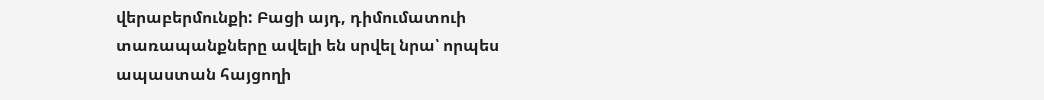վերաբերմունքի: Բացի այդ, դիմումատուի տառապանքները ավելի են սրվել նրա՝ որպես ապաստան հայցողի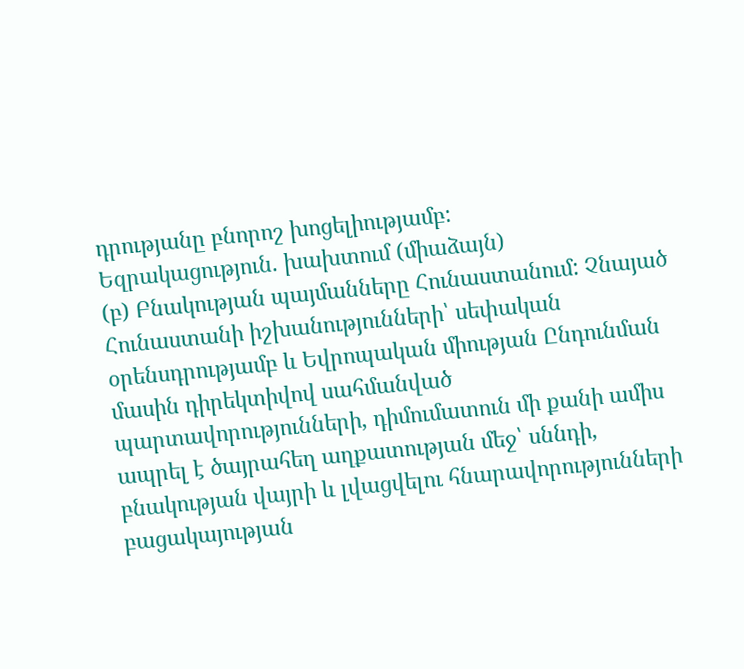դրությանը բնորոշ խոցելիությամբ:
Եզրակացություն. խախտում (միաձայն)
(բ) Բնակության պայմանները Հունաստանում: Չնայած Հունաստանի իշխանությունների՝ սեփական օրենսդրությամբ և Եվրոպական միության Ընդունման մասին դիրեկտիվով սահմանված պարտավորությունների, դիմումատուն մի քանի ամիս ապրել է ծայրահեղ աղքատության մեջ՝ սննդի, բնակության վայրի և լվացվելու հնարավորությունների բացակայության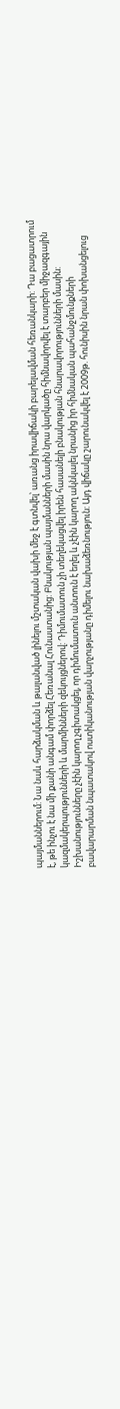պայմաններում: Նա նաև հարձակման և թալանված լինելու մշտական վախի մեջ է գտնվել՝ առանց իրավիճակի բարելավման հեռանկարի: Դա բացատրում է, թե ինչու է նա մի քանի անգամ փորձել Հեռանալ Հունաստանից: Բնակության պայմանների մասին նրա վարկածը հիմնավորվել է տարբեր միջազգային կազմակերպությունների և մարմինների զեկույցներով: Դիմումատուն չի տեղեկացվել իրեն հասանելի բնակության հնարավորությունների մասին: Իշխանությունները չէին կարող չգիտակցել, որ դիմումատուն անտուն է եղել և չէին կարող ակնկալել նրանից իր հիմնական պահանջմունքների բավարարման նպատակով ոստիկանության վարչությանը դիմելու նախաձեռնություն: Այդ վիճակը շարունակվել է 2009թ. հունիսին նրան փոխանցելուց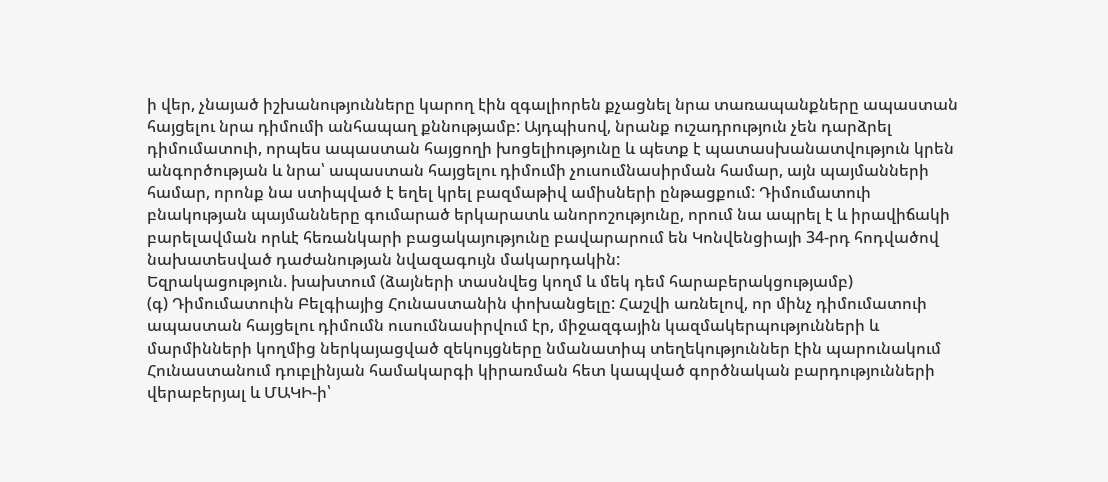ի վեր, չնայած իշխանությունները կարող էին զգալիորեն քչացնել նրա տառապանքները ապաստան հայցելու նրա դիմումի անհապաղ քննությամբ: Այդպիսով, նրանք ուշադրություն չեն դարձրել դիմումատուի, որպես ապաստան հայցողի խոցելիությունը և պետք է պատասխանատվություն կրեն անգործության և նրա՝ ապաստան հայցելու դիմումի չուսումնասիրման համար, այն պայմանների համար, որոնք նա ստիպված է եղել կրել բազմաթիվ ամիսների ընթացքում: Դիմումատուի բնակության պայմանները գումարած երկարատև անորոշությունը, որում նա ապրել է և իրավիճակի բարելավման որևէ հեռանկարի բացակայությունը բավարարում են Կոնվենցիայի 34-րդ հոդվածով նախատեսված դաժանության նվազագույն մակարդակին:
Եզրակացություն. խախտում (ձայների տասնվեց կողմ և մեկ դեմ հարաբերակցությամբ)
(գ) Դիմումատուին Բելգիայից Հունաստանին փոխանցելը: Հաշվի առնելով, որ մինչ դիմումատուի ապաստան հայցելու դիմումն ուսումնասիրվում էր, միջազգային կազմակերպությունների և մարմինների կողմից ներկայացված զեկույցները նմանատիպ տեղեկություններ էին պարունակում Հունաստանում դուբլինյան համակարգի կիրառման հետ կապված գործնական բարդությունների վերաբերյալ և ՄԱԿԻ-ի՝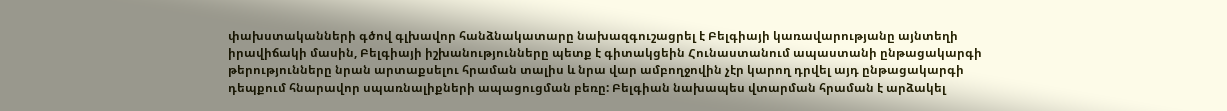փախստականների գծով գլխավոր հանձնակատարը նախազգուշացրել է Բելգիայի կառավարությանը այնտեղի իրավիճակի մասին, Բելգիայի իշխանությունները պետք է գիտակցեին Հունաստանում ապաստանի ընթացակարգի թերությունները նրան արտաքսելու հրաման տալիս և նրա վար ամբողջովին չէր կարող դրվել այդ ընթացակարգի դեպքում հնարավոր սպառնալիքների ապացուցման բեռը: Բելգիան նախապես վտարման հրաման է արձակել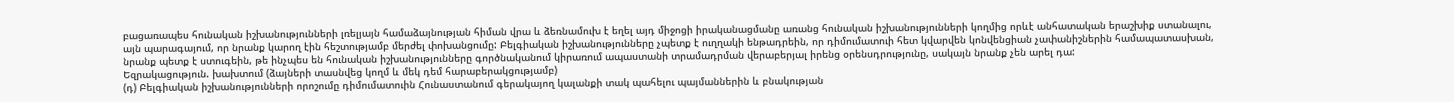բացառապես հունական իշխանությունների լռելյայն համաձայնության հիման վրա և ձեռնամուխ է եղել այդ միջոցի իրականացմանը առանց հունական իշխանությունների կողմից որևէ անհատական երաշխիք ստանալու, այն պարագայում, որ նրանք կարող էին հեշտությամբ մերժել փոխանցումը: Բելգիական իշխանությունները չպետք է ուղղակի ենթադրեին, որ դիմումատուի հետ կվարվեն կոնվենցիան չափանիշներին համապատասխան, նրանք պետք է ստուգեին, թե ինչպես են հունական իշխանությունները գործնականում կիրառում ապաստանի տրամադրման վերաբերյալ իրենց օրենսդրությունը, սակայն նրանք չեն արել դա:
Եզրակացություն. խախտում (ձայների տասնվեց կողմ և մեկ դեմ հարաբերակցությամբ)
(դ) Բելգիական իշխանությունների որոշումը դիմումատուին Հունաստանում գերակայող կալանքի տակ պահելու պայմաններին և բնակության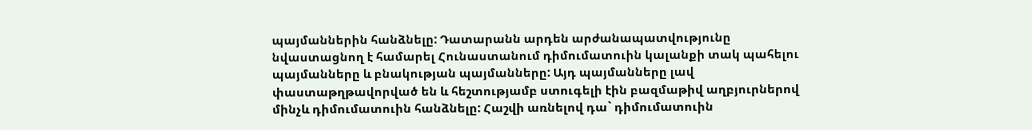պայմաններին հանձնելը: Դատարանն արդեն արժանապատվությունը նվաստացնող է համարել Հունաստանում դիմումատուին կալանքի տակ պահելու պայմանները և բնակության պայմանները: Այդ պայմանները լավ փաստաթղթավորված են և հեշտությամբ ստուգելի էին բազմաթիվ աղբյուրներով մինչև դիմումատուին հանձնելը: Հաշվի առնելով դա` դիմումատուին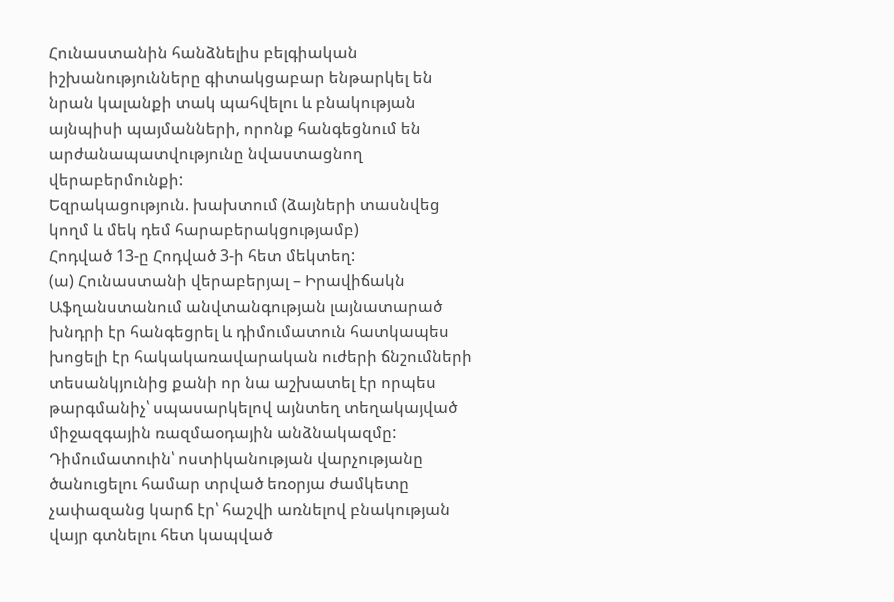Հունաստանին հանձնելիս բելգիական իշխանությունները գիտակցաբար ենթարկել են նրան կալանքի տակ պահվելու և բնակության այնպիսի պայմանների, որոնք հանգեցնում են արժանապատվությունը նվաստացնող վերաբերմունքի:
Եզրակացություն. խախտում (ձայների տասնվեց կողմ և մեկ դեմ հարաբերակցությամբ)
Հոդված 13-ը Հոդված 3-ի հետ մեկտեղ:
(ա) Հունաստանի վերաբերյալ – Իրավիճակն Աֆղանստանում անվտանգության լայնատարած խնդրի էր հանգեցրել և դիմումատուն հատկապես խոցելի էր հակակառավարական ուժերի ճնշումների տեսանկյունից քանի որ նա աշխատել էր որպես թարգմանիչ՝ սպասարկելով այնտեղ տեղակայված միջազգային ռազմաօդային անձնակազմը: Դիմումատուին՝ ոստիկանության վարչությանը ծանուցելու համար տրված եռօրյա ժամկետը չափազանց կարճ էր՝ հաշվի առնելով բնակության վայր գտնելու հետ կապված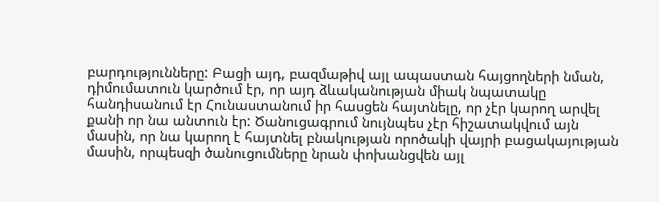բարդությունները: Բացի այդ, բազմաթիվ այլ ապաստան հայցողների նման, դիմումատուն կարծում էր, որ այդ ձևականության միակ նպատակը հանդիսանում էր Հունաստանում իր հասցեն հայտնելը, որ չէր կարող արվել քանի որ նա անտուն էր: Ծանուցագրում նույնպես չէր հիշատակվում այն մասին, որ նա կարող է հայտնել բնակության որոծակի վայրի բացակայության մասին, որպեսզի ծանուցումները նրան փոխանցվեն այլ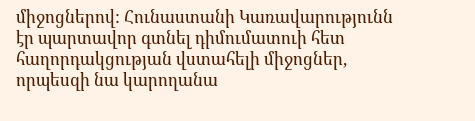միջոցներով: Հունաստանի Կառավարությունն էր պարտավոր գտնել դիմումատուի հետ հաղորդակցության վստահելի միջոցներ, որպեսզի նա կարողանա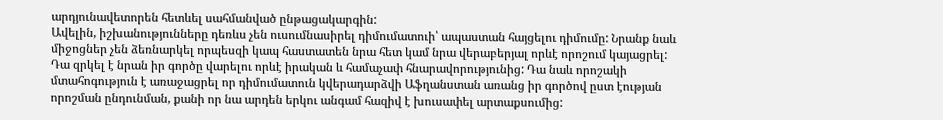արդյունավետորեն հետևել սահմանված ընթացակարգին:
Ավելին, իշխանությունները դեռևս չեն ուսումնասիրել դիմումատուի՝ ապաստան հայցելու դիմումը: Նրանք նաև միջոցներ չեն ձեռնարկել որպեսզի կապ հաստատեն նրա հետ կամ նրա վերաբերյալ որևէ որոշում կայացրել: Դա զրկել է նրան իր գործը վարելու որևէ իրական և համաչափ հնարավորությունից: Դա նաև որոշակի մտահոգություն է առաջացրել որ դիմումատուն կվերադարձվի Աֆղանստան առանց իր գործով ըստ էության որոշման ընդունման, քանի որ նա արդեն երկու անգամ հազիվ է խուսափել արտաքսումից: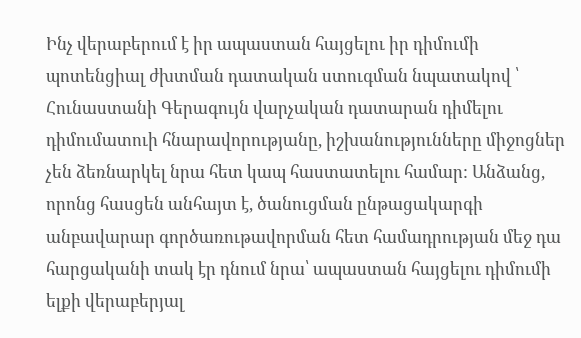Ինչ վերաբերում է իր ապաստան հայցելու իր դիմումի պոտենցիալ ժխտման դատական ստուգման նպատակով ՝ Հունաստանի Գերագույն վարչական դատարան դիմելու դիմումատուի հնարավորությանը, իշխանությունները միջոցներ չեն ձեռնարկել նրա հետ կապ հաստատելու համար: Անձանց, որոնց հասցեն անհայտ է, ծանուցման ընթացակարգի անբավարար գործառութավորման հետ համադրության մեջ դա հարցականի տակ էր դնում նրա՝ ապաստան հայցելու դիմումի ելքի վերաբերյալ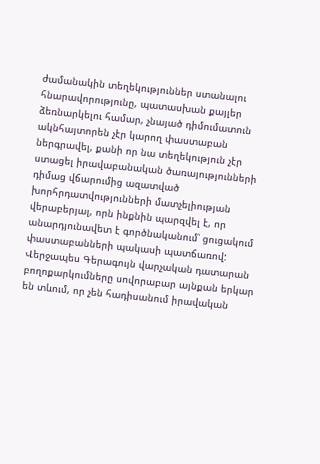ժամանակին տեղեկություններ ստանալու հնարավորությունը, պատասխան քայլեր ձեռնարկելու համար, չնայած դիմումատուն ակնհայտորեն չէր կարող փաստաբան ներգրավել, քանի որ նա տեղեկություն չէր ստացել իրավաբանական ծառայությունների դիմաց վճարումից ազատված խորհրդատվությունների մատչելիության վերաբերյալ, որն ինքնին պարզվել է, որ անարդյունավետ է գործնականում՝ ցուցակում փաստաբանների պակասի պատճառով: Վերջապես Գերագույն վարչական դատարան բողոքարկումները սովորաբար այնքան երկար են տևում, որ չեն հադիսանում իրավական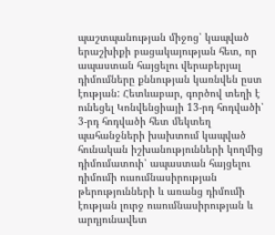պաշտպանության միջոց՝ կապված երաշխիքի բացակայության հետ, որ ապաստան հայցելու վերաբերյալ դիմումները քննության կառնվեն ըստ էության: Հետևաբար, գործով տեղի է ունեցել Կոնվենցիայի 13-րդ հոդվածի՝ 3-րդ հոդվածի հետ մեկտեղ պահանջների խախտում կապված հունական իշխանությունների կողմից դիմումատուի՝ ապաստան հայցելու դիմումի ուսումնասիրության թերությունների և առանց դիմումի էության լուրջ ուսումնասիրության և արդյունավետ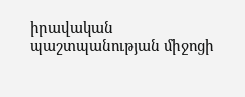իրավական պաշտպանության միջոցի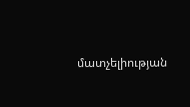մատչելիության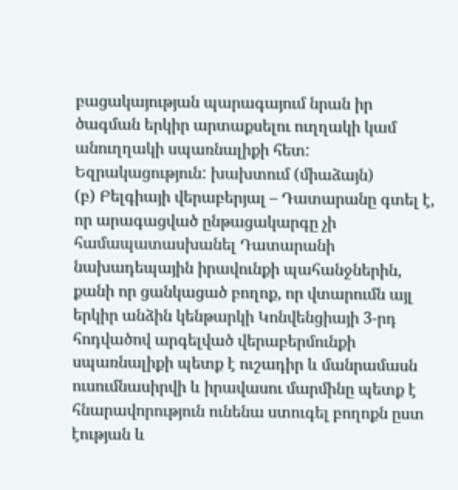բացակայության պարագայում նրան իր ծագման երկիր արտաքսելու ուղղակի կամ անուղղակի սպառնալիքի հետ:
Եզրակացություն: խախտում (միաձայն)
(բ) Բելգիայի վերաբերյալ – Դատարանը գտել է, որ արագացված ընթացակարգը չի համապատասխանել Դատարանի նախադեպային իրավունքի պահանջներին, քանի որ ցանկացած բողոք, որ վտարումն այլ երկիր անձին կենթարկի Կոնվենցիայի 3-րդ հոդվածով արգելված վերաբերմունքի սպառնալիքի պետք է ուշադիր և մանրամասն ուսումնասիրվի և իրավասու մարմինը պետք է հնարավորություն ունենա ստուգել բողոքն ըստ էության և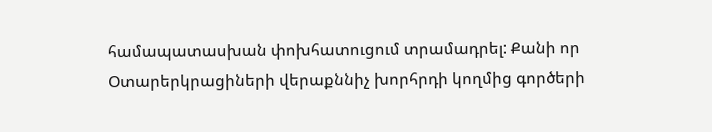համապատասխան փոխհատուցում տրամադրել: Քանի որ Օտարերկրացիների վերաքննիչ խորհրդի կողմից գործերի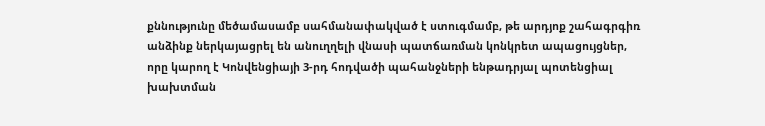քննությունը մեծամասամբ սահմանափակված է ստուգմամբ, թե արդյոք շահագրգիռ անձինք ներկայացրել են անուղղելի վնասի պատճառման կոնկրետ ապացույցներ, որը կարող է Կոնվենցիայի 3-րդ հոդվածի պահանջների ենթադրյալ պոտենցիալ խախտման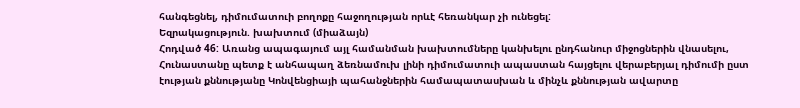հանգեցնել, դիմումատուի բողոքը հաջողության որևէ հեռանկար չի ունեցել:
Եզրակացություն. խախտում (միաձայն)
Հոդված 46: Առանց ապագայում այլ համանման խախտումները կանխելու ընդհանուր միջոցներին վնասելու, Հունաստանը պետք է անհապաղ ձեռնամուխ լինի դիմումատուի ապաստան հայցելու վերաբերյալ դիմումի ըստ էության քննությանը Կոնվենցիայի պահանջներին համապատասխան և մինչև քննության ավարտը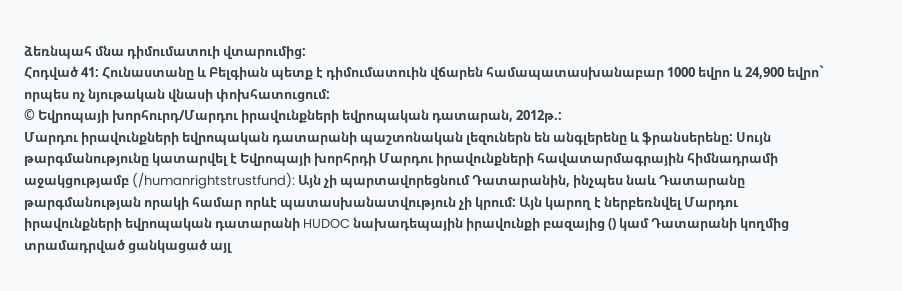ձեռնպահ մնա դիմումատուի վտարումից:
Հոդված 41: Հունաստանը և Բելգիան պետք է դիմումատուին վճարեն համապատասխանաբար 1000 եվրո և 24,900 եվրո` որպես ոչ նյութական վնասի փոխհատուցում:
© Եվրոպայի խորհուրդ/Մարդու իրավունքների եվրոպական դատարան, 2012թ.:
Մարդու իրավունքների եվրոպական դատարանի պաշտոնական լեզուներն են անգլերենը և ֆրանսերենը: Սույն թարգմանությունը կատարվել է Եվրոպայի խորհրդի Մարդու իրավունքների հավատարմագրային հիմնադրամի աջակցությամբ (/humanrightstrustfund): Այն չի պարտավորեցնում Դատարանին, ինչպես նաև Դատարանը թարգմանության որակի համար որևէ պատասխանատվություն չի կրում: Այն կարող է ներբեռնվել Մարդու իրավունքների եվրոպական դատարանի HUDOC նախադեպային իրավունքի բազայից () կամ Դատարանի կողմից տրամադրված ցանկացած այլ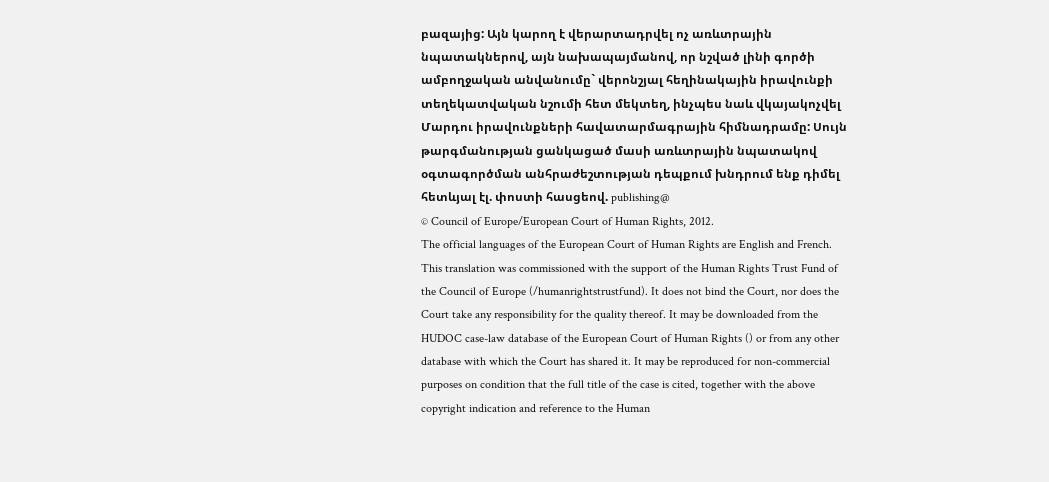բազայից: Այն կարող է վերարտադրվել ոչ առևտրային նպատակներով, այն նախապայմանով, որ նշված լինի գործի ամբողջական անվանումը` վերոնշյալ հեղինակային իրավունքի տեղեկատվական նշումի հետ մեկտեղ, ինչպես նաև վկայակոչվել Մարդու իրավունքների հավատարմագրային հիմնադրամը: Սույն թարգմանության ցանկացած մասի առևտրային նպատակով օգտագործման անհրաժեշտության դեպքում խնդրում ենք դիմել հետևյալ էլ. փոստի հասցեով. publishing@
© Council of Europe/European Court of Human Rights, 2012.
The official languages of the European Court of Human Rights are English and French. This translation was commissioned with the support of the Human Rights Trust Fund of the Council of Europe (/humanrightstrustfund). It does not bind the Court, nor does the Court take any responsibility for the quality thereof. It may be downloaded from the HUDOC case-law database of the European Court of Human Rights () or from any other database with which the Court has shared it. It may be reproduced for non-commercial purposes on condition that the full title of the case is cited, together with the above copyright indication and reference to the Human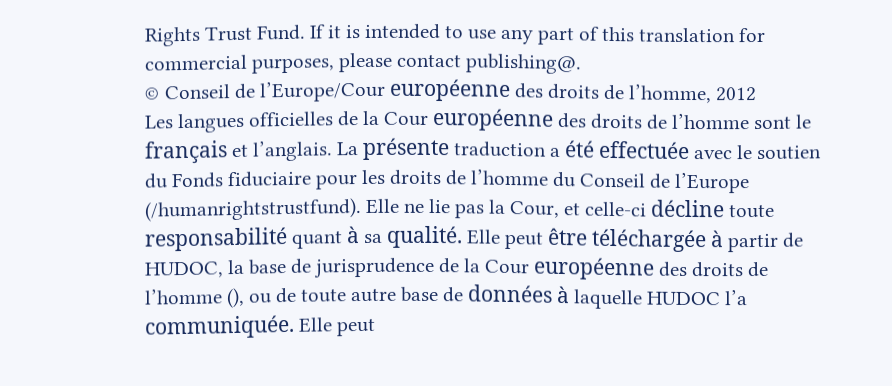Rights Trust Fund. If it is intended to use any part of this translation for commercial purposes, please contact publishing@.
© Conseil de l’Europe/Cour européenne des droits de l’homme, 2012
Les langues officielles de la Cour européenne des droits de l’homme sont le français et l’anglais. La présente traduction a été effectuée avec le soutien du Fonds fiduciaire pour les droits de l’homme du Conseil de l’Europe (/humanrightstrustfund). Elle ne lie pas la Cour, et celle-ci décline toute responsabilité quant à sa qualité. Elle peut être téléchargée à partir de HUDOC, la base de jurisprudence de la Cour européenne des droits de l’homme (), ou de toute autre base de données à laquelle HUDOC l’a communiquée. Elle peut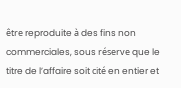être reproduite à des fins non commerciales, sous réserve que le titre de l’affaire soit cité en entier et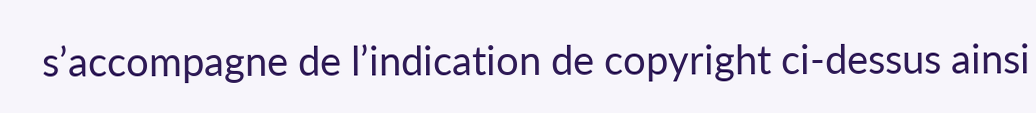s’accompagne de l’indication de copyright ci-dessus ainsi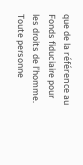que de la référence au Fonds fiduciaire pour les droits de l’homme. Toute personne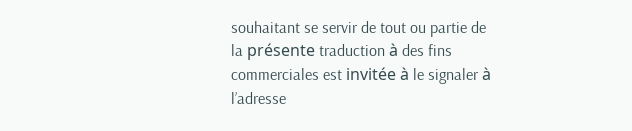souhaitant se servir de tout ou partie de la présente traduction à des fins commerciales est invitée à le signaler à l’adresse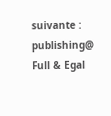suivante : publishing@
Full & Egal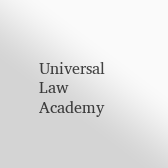Universal Law Academy